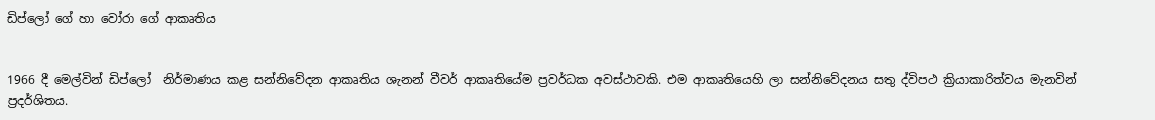ඩිප්ලෝ ගේ හා වෝරා ගේ ආකෘතිය


1966 දී මෙල්වින් ඩිප්ලෝ  නිර්මාණය කළ සන්නිවේදන ආකෘතිය ශැනන් වීවර් ආකෘතියේම ප්‍රවර්ධක අවස්‌ථාවකි. එම ආකෘතියෙහි ලා සන්නිවේදනය සතු ද්විපථ ක්‍රියාකාරිත්වය මැනවින් ප්‍රදර්ශිතය.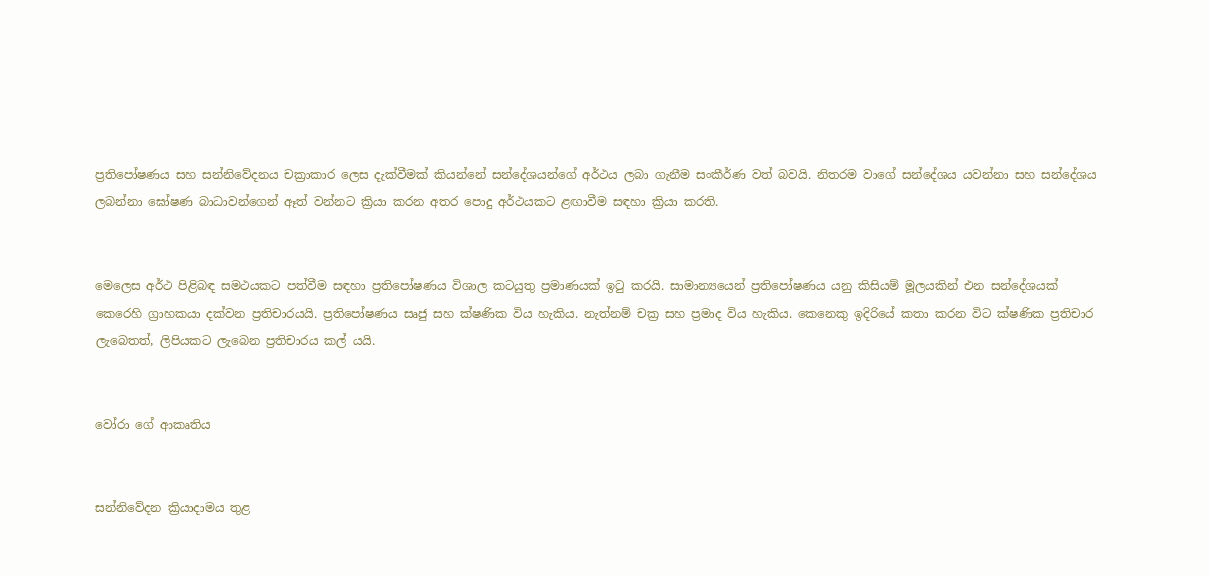ප්‍රතිපෝෂණය සහ සන්නිවේදනය චක්‍රාකාර ලෙස දැක්‌වීමක්‌ කියන්නේ සන්දේශයන්ගේ අර්ථය ලබා ගැනීම සංකීර්ණ වත් බවයි. නිතරම වාගේ සන්දේශය යවන්නා සහ සන්දේශය ලබන්නා ඝෝෂණ බාධාවන්ගෙන් ඈත් වන්නට ක්‍රියා කරන අතර පොදු අර්ථයකට ළඟාවීම සඳහා ක්‍රියා කරති.


මෙලෙස අර්ථ පිළිබඳ සමථයකට පත්වීම සඳහා ප්‍රතිපෝෂණය විශාල කටයුතු ප්‍රමාණයක්‌ ඉටු කරයි. සාමාන්‍යයෙන් ප්‍රතිපෝෂණය යනු කිසියම් මූලයකින් එන සන්දේශයක්‌ කෙරෙහි ග්‍රාහකයා දක්‌වන ප්‍රතිචාරයයි. ප්‍රතිපෝෂණය සෘජු සහ ක්‌ෂණික විය හැකිය. නැත්නම් චක්‍ර සහ ප්‍රමාද විය හැකිය. කෙනෙකු ඉදිරියේ කතා කරන විට ක්‌ෂණික ප්‍රතිචාර ලැබෙතත්, ලිපියකට ලැබෙන ප්‍රතිචාරය කල් යයි.


වෝරා ගේ ආකෘතිය


සන්නිවේදන ක්‍රියාදාමය තුළ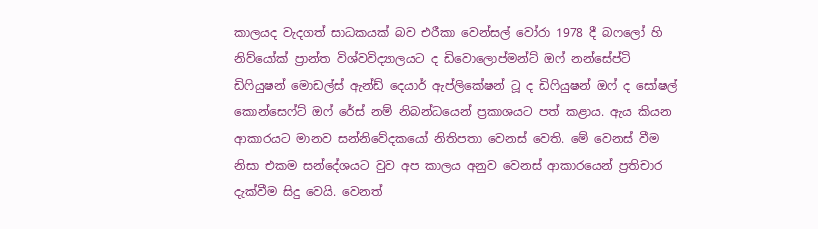කාලයද වැදගත් සාධකයක්‌ බව එරීකා වෙන්සල් වෝරා 1978 දී බෆලෝ හි නිව්යෝක්‌ ප්‍රාන්ත විශ්වවිද්‍යාලයට ද ඩිවොලොප්මන්ට්‌ ඔෆ් නන්සේප්ටි ඩිෆියුෂන් මොඩල්ස්‌ ඇන්ඩ් දෙයාර් ඇප්ලිකේෂන් ටූ ද ඩිෆියුෂන් ඔෆ් ද සෝෂල් කොන්සෙෆ්ට්‌ ඔෆ් රේස්‌ නම් නිබන්ධයෙන් ප්‍රකාශයට පත් කළාය. ඇය කියන ආකාරයට මානව සන්නිවේදකයෝ නිතිපතා වෙනස්‌ වෙති. මේ වෙනස්‌ වීම නිසා එකම සන්දේශයට වුව අප කාලය අනුව වෙනස්‌ ආකාරයෙන් ප්‍රතිචාර දැක්‌වීම සිදු වෙයි. වෙනත්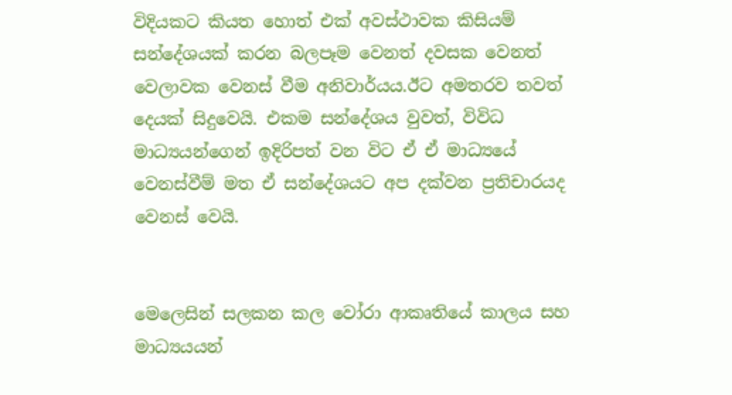විදියකට කියත හොත් එක්‌ අවස්‌ථාවක කිසියම් සන්දේශයක්‌ කරන බලපෑම වෙනත් දවසක වෙනත් වෙලාවක වෙනස්‌ වීම අනිවාර්යය.ඊට අමතරව තවත් දෙයක්‌ සිදුවෙයි. එකම සන්දේශය වුවත්, විවිධ මාධ්‍යයන්ගෙන් ඉදිරිපත් වන විට ඒ ඒ මාධ්‍යයේ වෙනස්‌වීම් මත ඒ සන්දේශයට අප දක්‌වන ප්‍රතිචාරයද වෙනස්‌ වෙයි.


මෙලෙසින් සලකන කල වෝරා ආකෘතියේ කාලය සහ මාධ්‍යයයන්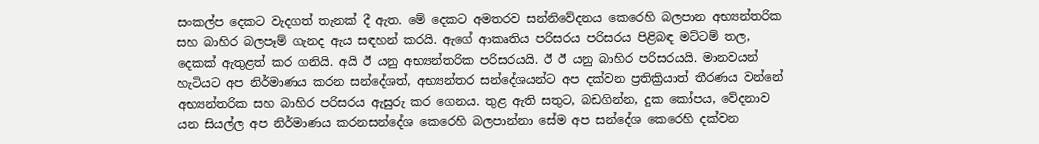සංකල්ප දෙකට වැදගත් තැනක්‌ දී ඇත. මේ දෙකට අමතරව සන්නිවේදනය කෙරෙහි බලපාන අභ්‍යන්තරික සහ බාහිර බලපෑම් ගැනද ඇය සඳහන් කරයි. ඇගේ ආකෘතිය පරිසරය පරිසරය පිළිබඳ මට්‌ටම් තල, දෙකක්‌ ඇතුළත් කර ගනියි. අයි ඊ යනු අභ්‍යන්තරික පරිසරයයි. ඊ ඊ යනු බාහිර පරිසරයයි. මානවයන් හැටියට අප නිර්මාණය කරන සන්දේශත්, අභ්‍යන්තර සන්දේශයන්ට අප දක්‌වන ප්‍රතික්‍රියාත් තීරණය වන්නේ අභ්‍යන්තරික සහ බාහිර පරිසරය ඇසුරු කර ගෙනය. තුළ ඇති සතුට, බඩගින්න, දුක කෝපය, වේදනාව යන සියල්ල අප නිර්මාණය කරනසන්දේශ කෙරෙහි බලපාන්නා සේම අප සන්දේශ කෙරෙහි දක්‌වන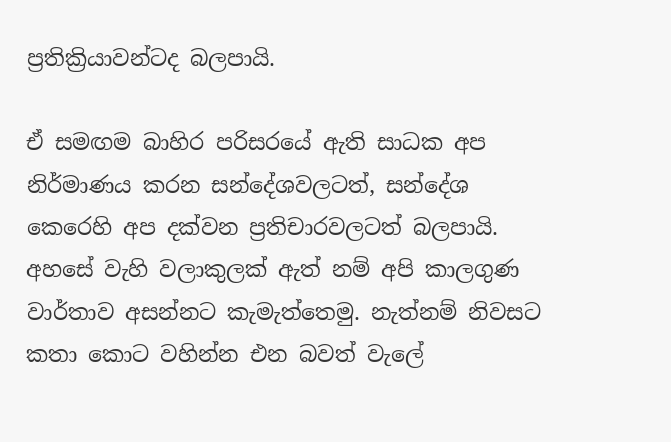ප්‍රතික්‍රියාවන්ටද බලපායි.

ඒ සමඟම බාහිර පරිසරයේ ඇති සාධක අප නිර්මාණය කරන සන්දේශවලටත්, සන්දේශ කෙරෙහි අප දක්‌වන ප්‍රතිචාරවලටත් බලපායි. අහසේ වැහි වලාකුලක්‌ ඇත් නම් අපි කාලගුණ වාර්තාව අසන්නට කැමැත්තෙමු. නැත්නම් නිවසට කතා කොට වහින්න එන බවත් වැලේ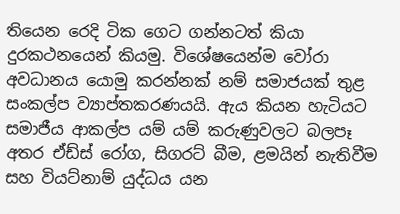තියෙන රෙදි ටික ගෙට ගන්නටත් කියා දුරකථනයෙන් කියමු. විශේෂයෙන්ම වෝරා අවධානය යොමු කරන්නක්‌ නම් සමාජයක්‌ තුළ සංකල්ප ව්‍යාප්තකරණයයි. ඇය කියන හැටියට සමාජීය ආකල්ප යම් යම් කරුණුවලට බලපෑ අතර ඒඩ්ස්‌ රෝග, සිගරට්‌ බීම, ළමයින් නැතිවීම සහ වියට්‌නාම් යුද්ධය යන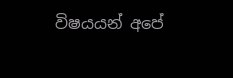විෂයයන් අපේ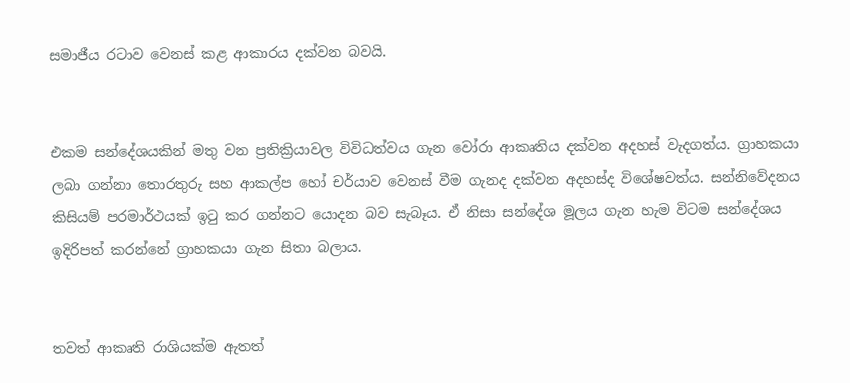සමාජීය රටාව වෙනස්‌ කළ ආකාරය දක්‌වන බවයි.


එකම සන්දේශයකින් මතු වන ප්‍රතික්‍රියාවල විවිධත්වය ගැන වෝරා ආකෘතිය දක්‌වන අදහස්‌ වැදගත්ය. ග්‍රාහකයා ලබා ගන්නා තොරතුරු සහ ආකල්ප හෝ චර්යාව වෙනස්‌ වීම ගැනද දක්‌වන අදහස්‌ද විශේෂවත්ය. සන්නිවේදනය කිසියම් පරමාර්ථයක්‌ ඉටු කර ගන්නට යොදන බව සැබෑය. ඒ නිසා සන්දේශ මූලය ගැන හැම විටම සන්දේශය ඉදිරිපත් කරන්නේ ග්‍රාහකයා ගැන සිතා බලාය.


තවත් ආකෘති රාශියක්‌ම ඇතත්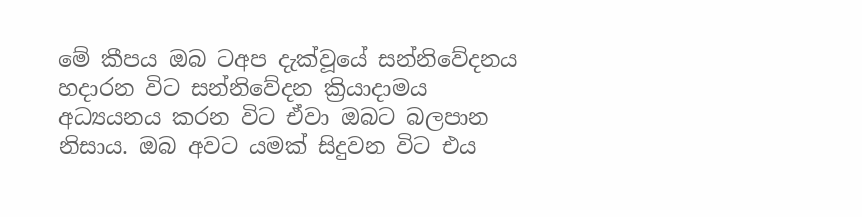මේ කීපය ඔබ ටඅප දැක්‌වූයේ සන්නිවේදනය හදාරන විට සන්නිවේදන ක්‍රියාදාමය අධ්‍යයනය කරන විට ඒවා ඔබට බලපාන නිසාය. ඔබ අවට යමක්‌ සිදුවන විට එය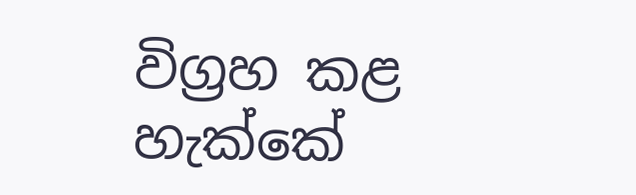විග්‍රහ කළ හැක්‌කේ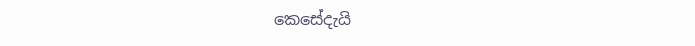කෙසේදැයි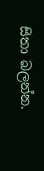සිතා බලන්න.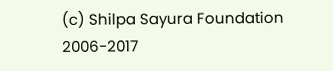(c) Shilpa Sayura Foundation 2006-2017